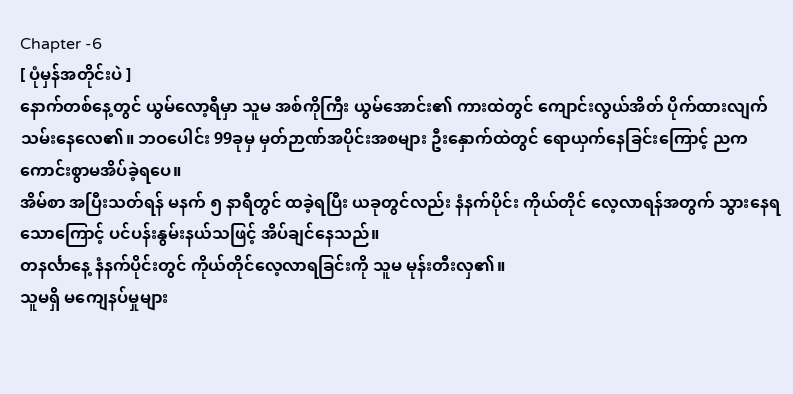Chapter -6
[ ပုံမှန်အတိုင်းပဲ ]
နောက်တစ်နေ့တွင် ယွမ်လော့ရီမှာ သူမ အစ်ကိုကြီး ယွမ်အောင်း၏ ကားထဲတွင် ကျောင်းလွယ်အိတ် ပိုက်ထားလျက် သမ်းနေလေ၏။ ဘဝပေါင်း 99ခုမှ မှတ်ဉာဏ်အပိုင်းအစများ ဦးနှောက်ထဲတွင် ရောယှက်နေခြင်းကြောင့် ညက ကောင်းစွာမအိပ်ခဲ့ရပေ။
အိမ်စာ အပြီးသတ်ရန် မနက် ၅ နာရီတွင် ထခဲ့ရပြီး ယခုတွင်လည်း နံနက်ပိုင်း ကိုယ်တိုင် လေ့လာရန်အတွက် သွားနေရသောကြောင့် ပင်ပန်းနွမ်းနယ်သဖြင့် အိပ်ချင်နေသည်။
တနင်္လာနေ့ နံနက်ပိုင်းတွင် ကိုယ်တိုင်လေ့လာရခြင်းကို သူမ မုန်းတီးလှ၏။
သူမရှိ မကျေနပ်မှုများ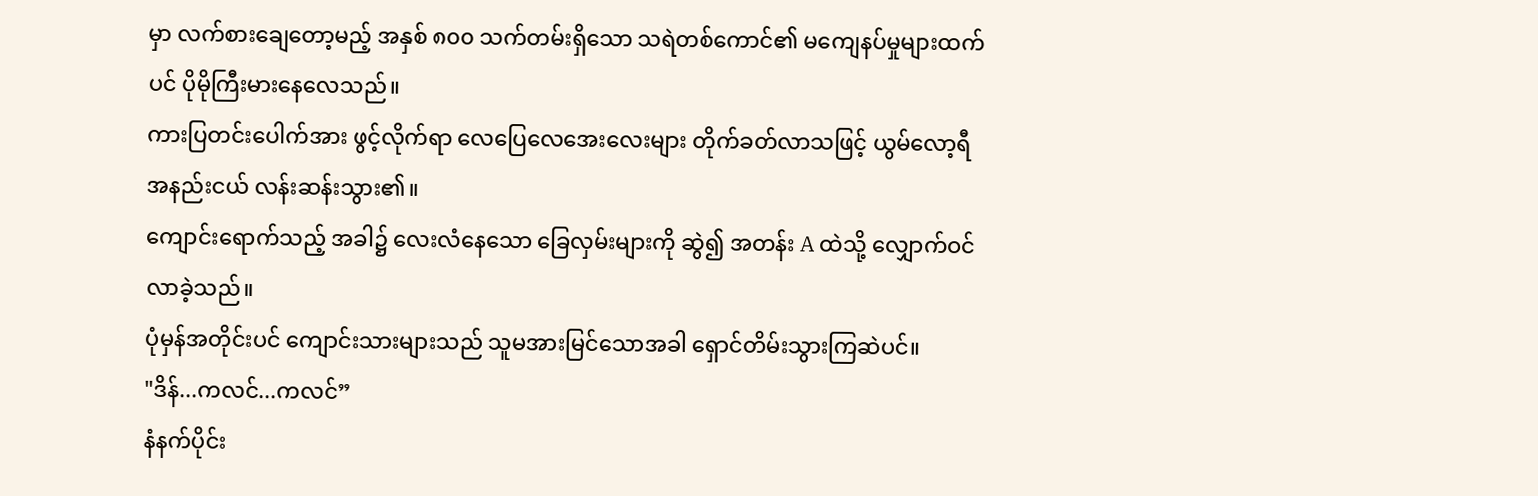မှာ လက်စားချေတော့မည့် အနှစ် ၈၀၀ သက်တမ်းရှိသော သရဲတစ်ကောင်၏ မကျေနပ်မှုများထက်ပင် ပိုမိုကြီးမားနေလေသည်။
ကားပြတင်းပေါက်အား ဖွင့်လိုက်ရာ လေပြေလေအေးလေးများ တိုက်ခတ်လာသဖြင့် ယွမ်လော့ရီ အနည်းငယ် လန်းဆန်းသွား၏။
ကျောင်းရောက်သည့် အခါ၌ လေးလံနေသော ခြေလှမ်းများကို ဆွဲ၍ အတန်း A ထဲသို့ လျှောက်ဝင်လာခဲ့သည်။
ပုံမှန်အတိုင်းပင် ကျောင်းသားများသည် သူမအားမြင်သောအခါ ရှောင်တိမ်းသွားကြဆဲပင်။
"ဒိန်...ကလင်...ကလင်”
နံနက်ပိုင်း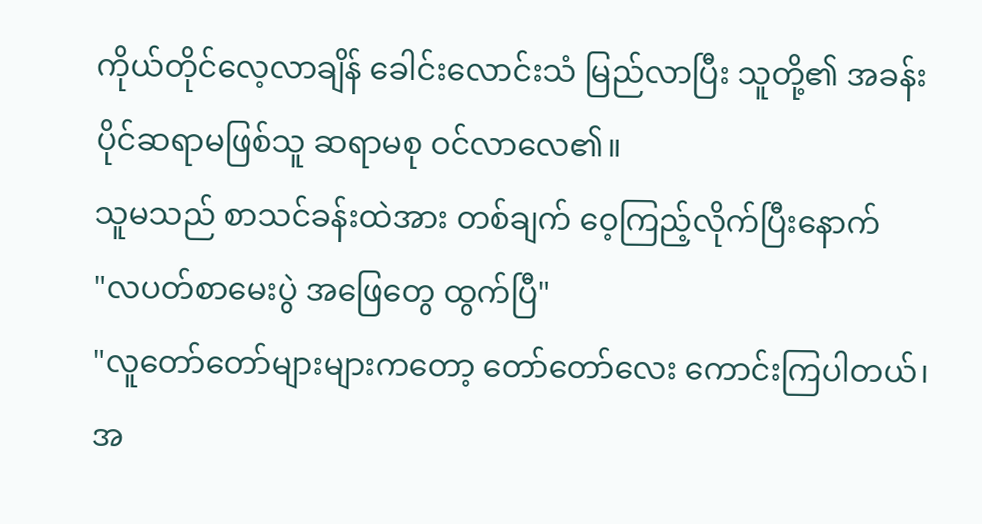ကိုယ်တိုင်လေ့လာချိန် ခေါင်းလောင်းသံ မြည်လာပြီး သူတို့၏ အခန်းပိုင်ဆရာမဖြစ်သူ ဆရာမစု ဝင်လာလေ၏။
သူမသည် စာသင်ခန်းထဲအား တစ်ချက် ဝေ့ကြည့်လိုက်ပြီးနောက်
"လပတ်စာမေးပွဲ အဖြေတွေ ထွက်ပြီ"
"လူတော်တော်များများကတော့ တော်တော်လေး ကောင်းကြပါတယ်၊ အ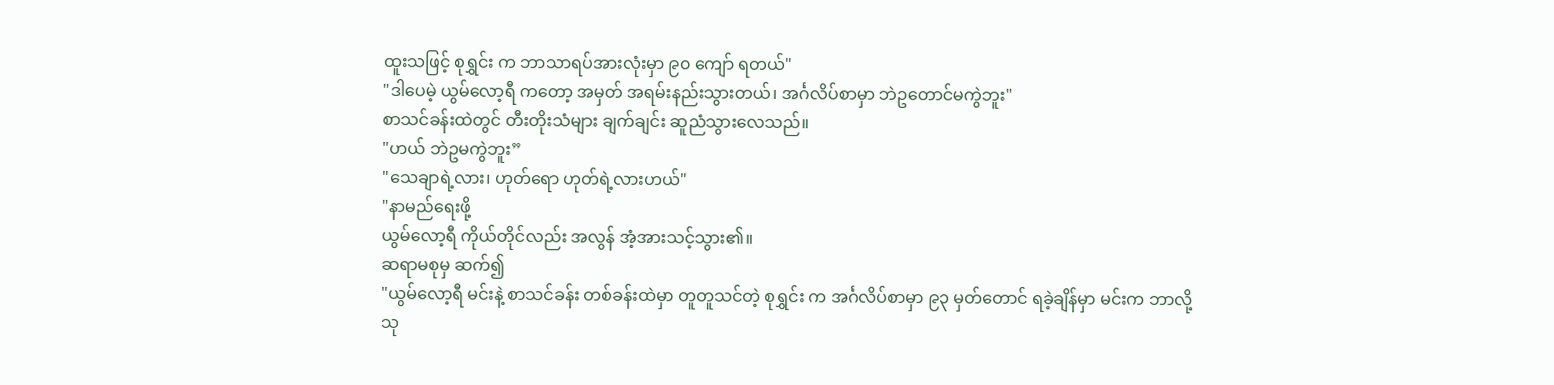ထူးသဖြင့် စုရွှင်း က ဘာသာရပ်အားလုံးမှာ ၉၀ ကျော် ရတယ်"
"ဒါပေမဲ့ ယွမ်လော့ရီ ကတော့ အမှတ် အရမ်းနည်းသွားတယ်၊ အင်္ဂလိပ်စာမှာ ဘဲဥတောင်မကွဲဘူး"
စာသင်ခန်းထဲတွင် တီးတိုးသံများ ချက်ချင်း ဆူညံသွားလေသည်။
"ဟယ် ဘဲဥမကွဲဘူး”
"သေချာရဲ့လား၊ ဟုတ်ရော ဟုတ်ရဲ့လားဟယ်"
"နာမည်ရေးဖို့
ယွမ်လော့ရီ ကိုယ်တိုင်လည်း အလွန် အံ့အားသင့်သွား၏။
ဆရာမစုမှ ဆက်၍
"ယွမ်လော့ရီ မင်းနဲ့ စာသင်ခန်း တစ်ခန်းထဲမှာ တူတူသင်တဲ့ စုရွှင်း က အင်္ဂလိပ်စာမှာ ၉၃ မှတ်တောင် ရခဲ့ချိန်မှာ မင်းက ဘာလို့ သု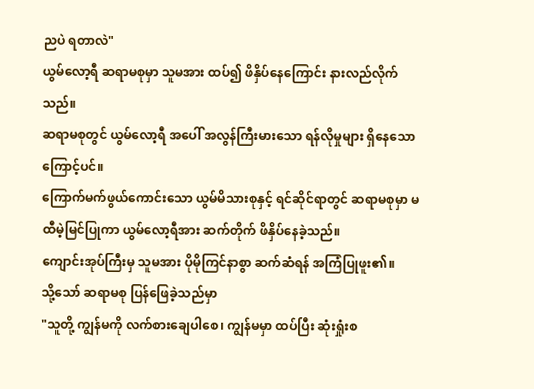ညပဲ ရတာလဲ"
ယွမ်လော့ရီ ဆရာမစုမှာ သူမအား ထပ်၍ ဖိနှိပ်နေကြောင်း နားလည်လိုက်သည်။
ဆရာမစုတွင် ယွမ်လော့ရီ အပေါ် အလွန်ကြီးမားသော ရန်လိုမှုများ ရှိနေသောကြောင့်ပင်။
ကြောက်မက်ဖွယ်ကောင်းသော ယွမ်မိသားစုနှင့် ရင်ဆိုင်ရာတွင် ဆရာမစုမှာ မထီမဲ့မြင်ပြုကာ ယွမ်လော့ရီအား ဆက်တိုက် ဖိနှိပ်နေခဲ့သည်။
ကျောင်းအုပ်ကြီးမှ သူမအား ပိုမိုကြင်နာစွာ ဆက်ဆံရန် အကြံပြုဖူး၏။
သို့သော် ဆရာမစု ပြန်ဖြေခဲ့သည်မှာ
"သူတို့ ကျွန်မကို လက်စားချေပါစေ၊ ကျွန်မမှာ ထပ်ပြီး ဆုံးရှုံးစ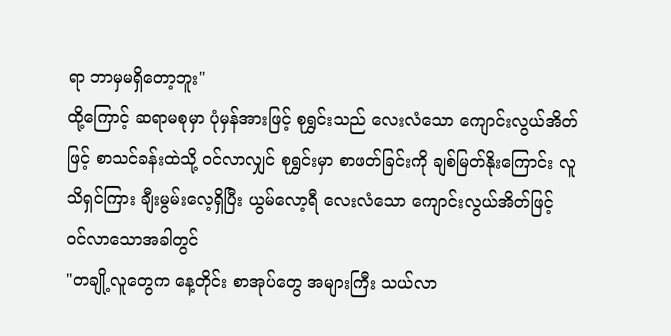ရာ ဘာမှမရှိတော့ဘူး"
ထို့ကြောင့် ဆရာမစုမှာ ပုံမှန်အားဖြင့် စုရွှင်းသည် လေးလံသော ကျောင်းလွယ်အိတ်ဖြင့် စာသင်ခန်းထဲသို့ ဝင်လာလျှင် စုရွှင်းမှာ စာဖတ်ခြင်းကို ချစ်မြတ်နိုးကြောင်း လူသိရှင်ကြား ချီးမွမ်းလေ့ရှိပြီး ယွမ်လော့ရီ လေးလံသော ကျောင်းလွယ်အိတ်ဖြင့် ဝင်လာသောအခါတွင်
"တချို့လူတွေက နေ့တိုင်း စာအုပ်တွေ အများကြီး သယ်လာ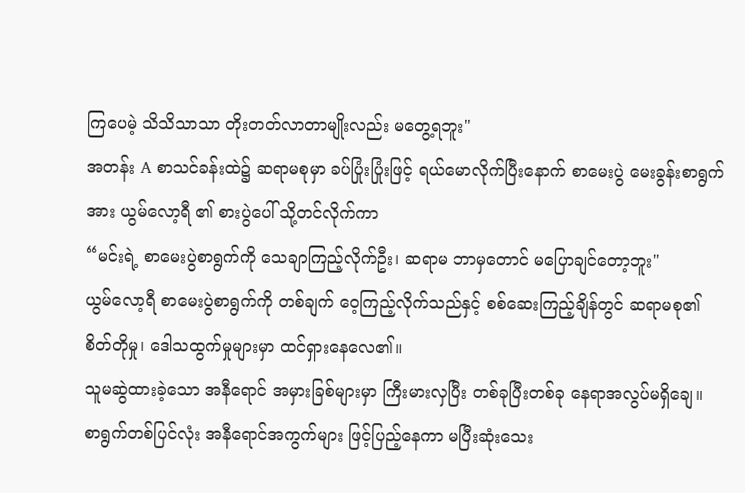ကြပေမဲ့ သိသိသာသာ တိုးတတ်လာတာမျိုးလည်း မတွေ့ရဘူး"
အတန်း A စာသင်ခန်းထဲ၌ ဆရာမစုမှာ ခပ်ပြုံးပြုံးဖြင့် ရယ်မောလိုက်ပြီးနောက် စာမေးပွဲ မေးခွန်းစာရွက်အား ယွမ်လော့ရီ ၏ စားပွဲပေါ် သို့တင်လိုက်ကာ
“မင်းရဲ့ စာမေးပွဲစာရွက်ကို သေချာကြည့်လိုက်ဦး၊ ဆရာမ ဘာမှတောင် မပြောချင်တော့ဘူး"
ယွမ်လော့ရီ စာမေးပွဲစာရွက်ကို တစ်ချက် ဝေ့ကြည့်လိုက်သည်နှင့် စစ်ဆေးကြည့်ချိန်တွင် ဆရာမစု၏ စိတ်တိုမှု၊ ဒေါသထွက်မှုများမှာ ထင်ရှားနေလေ၏။
သူမဆွဲထားခဲ့သော အနီရောင် အမှားခြစ်များမှာ ကြီးမားလှပြီး တစ်ခုပြီးတစ်ခု နေရာအလွပ်မရှိချေ။
စာရွက်တစ်ပြင်လုံး အနီရောင်အကွက်များ ဖြင့်ပြည့်နေကာ မပြီးဆုံးသေး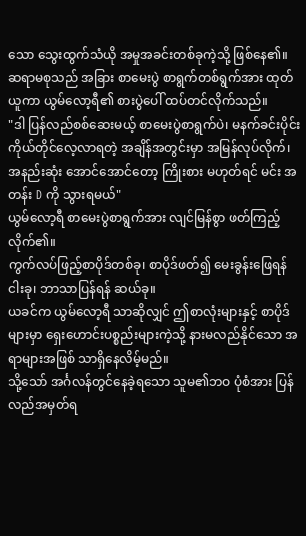သော သွေးထွက်သံယို အမှုအခင်းတစ်ခုကဲ့သို့ ဖြစ်နေ၏။
ဆရာမစုသည် အခြား စာမေးပွဲ စာရွက်တစ်ရွက်အား ထုတ်ယူကာ ယွမ်လော့ရီ၏ စားပွဲပေါ် ထပ်တင်လိုက်သည်။
"ဒါ ပြန်လည်စစ်ဆေးမယ့် စာမေးပွဲစာရွက်ပဲ၊ မနက်ခင်းပိုင်း ကိုယ်တိုင်လေ့လာရတဲ့ အချိန်အတွင်းမှာ အမြန်လုပ်လိုက်၊ အနည်းဆုံး အောင်အောင်တော့ ကြိုးစား မဟုတ်ရင် မင်း အတန်း D ကို သွားရမယ်"
ယွမ်လော့ရီ စာမေးပွဲစာရွက်အား လျင်မြန်စွာ ဖတ်ကြည့်လိုက်၏။
ကွက်လပ်ဖြည့်စာပိုဒ်တစ်ခု၊ စာပိုဒ်ဖတ်၍ မေးခွန်းဖြေရန် ငါးခု၊ ဘာသာပြန်ရန် ဆယ်ခု။
ယခင်က ယွမ်လော့ရီ သာဆိုလျှင် ဤစာလုံးများနှင့် စာပိုဒ်များမှာ ရှေးဟောင်းပစ္စည်းများကဲ့သို့ နားမလည်နိုင်သော အရာများအဖြစ် သာရှိနေလိမ့်မည်။
သို့သော် အင်္ဂလန်တွင်နေခဲ့ရသော သူမ၏ဘဝ ပုံစံအား ပြန်လည်အမှတ်ရ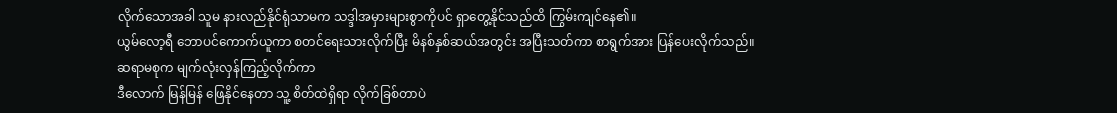လိုက်သောအခါ သူမ နားလည်နိုင်ရုံသာမက သဒ္ဒါအမှားများစွာကိုပင် ရှာတွေ့နိုင်သည်ထိ ကြွမ်းကျင်နေ၏။
ယွမ်လော့ရီ ဘောပင်ကောက်ယူကာ စတင်ရေးသားလိုက်ပြီး မိနစ်နှစ်ဆယ်အတွင်း အပြီးသတ်ကာ စာရွက်အား ပြန်ပေးလိုက်သည်။
ဆရာမစုက မျက်လုံးလှန်ကြည့်လိုက်ကာ
ဒီလောက် မြန်မြန် ဖြေနိုင်နေတာ သူ့ စိတ်ထဲရှိရာ လိုက်ခြစ်တာပဲ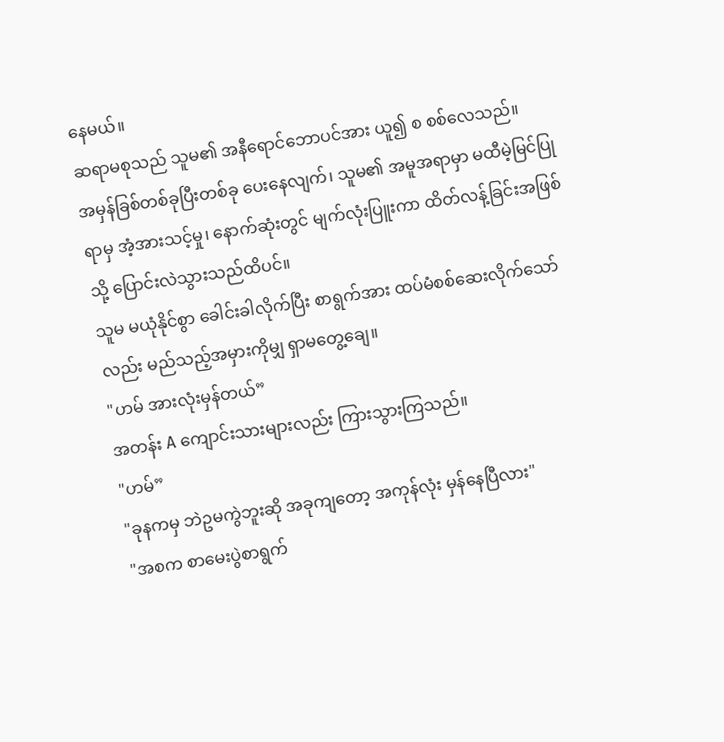နေမယ်။
ဆရာမစုသည် သူမ၏ အနီရောင်ဘောပင်အား ယူ၍ စ စစ်လေသည်။
အမှန်ခြစ်တစ်ခုပြီးတစ်ခု ပေးနေလျက်၊ သူမ၏ အမူအရာမှာ မထီမဲ့မြင်ပြုရာမှ အံ့အားသင့်မှု၊ နောက်ဆုံးတွင် မျက်လုံးပြူးကာ ထိတ်လန့်ခြင်းအဖြစ်သို့ ပြောင်းလဲသွားသည်ထိပင်။
သူမ မယုံနိုင်စွာ ခေါင်းခါလိုက်ပြီး စာရွက်အား ထပ်မံစစ်ဆေးလိုက်သော်လည်း မည်သည့်အမှားကိုမျှ ရှာမတွေ့ချေ။
"ဟမ် အားလုံးမှန်တယ်”
အတန်း A ကျောင်းသားများလည်း ကြားသွားကြသည်။
"ဟမ်”
"ခုနကမှ ဘဲဥမကွဲဘူးဆို အခုကျတော့ အကုန်လုံး မှန်နေပြီလား"
"အစက စာမေးပွဲစာရွက်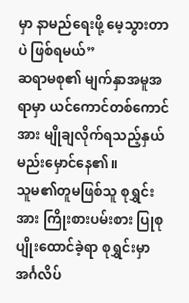မှာ နာမည်ရေးဖို့ မေ့သွားတာပဲ ဖြစ်ရမယ်”
ဆရာမစု၏ မျက်နှာအမူအရာမှာ ယင်ကောင်တစ်ကောင်အား မျိုချလိုက်ရသည့်နှယ် မည်းမှောင်နေ၏။
သူမ၏တူမဖြစ်သူ စုရွှင်းအား ကြိုးစားပမ်းစား ပြုစုပျိုးထောင်ခဲ့ရာ စုရွှင်းမှာ အင်္ဂလိပ်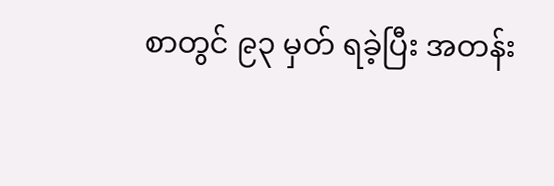စာတွင် ၉၃ မှတ် ရခဲ့ပြီး အတန်း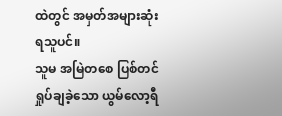ထဲတွင် အမှတ်အများဆုံးရသူပင်။
သူမ အမြဲတစေ ပြစ်တင်ရှုပ်ချခဲ့သော ယွမ်လော့ရီ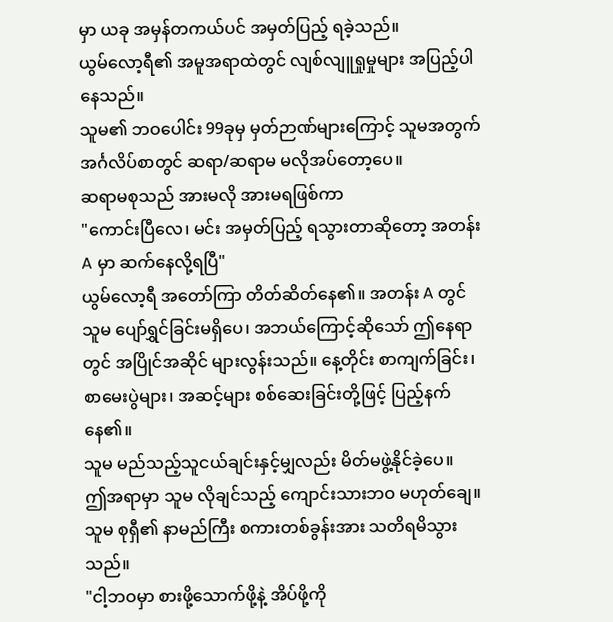မှာ ယခု အမှန်တကယ်ပင် အမှတ်ပြည့် ရခဲ့သည်။
ယွမ်လော့ရီ၏ အမူအရာထဲတွင် လျစ်လျူရှုမှုများ အပြည့်ပါနေသည်။
သူမ၏ ဘဝပေါင်း 99ခုမှ မှတ်ဉာဏ်များကြောင့် သူမအတွက် အင်္ဂလိပ်စာတွင် ဆရာ/ဆရာမ မလိုအပ်တော့ပေ။
ဆရာမစုသည် အားမလို အားမရဖြစ်ကာ
"ကောင်းပြီလေ၊ မင်း အမှတ်ပြည့် ရသွားတာဆိုတော့ အတန်း A မှာ ဆက်နေလို့ရပြီ"
ယွမ်လော့ရီ အတော်ကြာ တိတ်ဆိတ်နေ၏။ အတန်း A တွင် သူမ ပျော်ရွှင်ခြင်းမရှိပေ၊ အဘယ်ကြောင့်ဆိုသော် ဤနေရာတွင် အပြိုင်အဆိုင် များလွန်းသည်။ နေ့တိုင်း စာကျက်ခြင်း၊ စာမေးပွဲများ၊ အဆင့်များ စစ်ဆေးခြင်းတို့ဖြင့် ပြည့်နက်နေ၏။
သူမ မည်သည့်သူငယ်ချင်းနှင့်မျှလည်း မိတ်မဖွဲ့နိုင်ခဲ့ပေ။
ဤအရာမှာ သူမ လိုချင်သည့် ကျောင်းသားဘဝ မဟုတ်ချေ။
သူမ စုရှီ၏ နာမည်ကြီး စကားတစ်ခွန်းအား သတိရမိသွားသည်။
"ငါ့ဘဝမှာ စားဖို့သောက်ဖို့နဲ့ အိပ်ဖို့ကို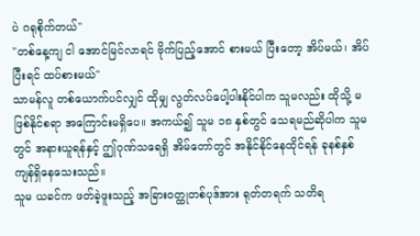ပဲ ဂရုစိုက်တယ်"
"တစ်နေ့ကျ ငါ အောင်မြင်လာရင် ဗိုက်ပြည့်အောင် စားမယ် ပြီးတော့ အိပ်မယ်၊ အိပ်ပြီးရင် ထပ်စားမယ်"
သာမန်လူ တစ်ယောက်ပင်လျှင် ထိုမျှ လွတ်လပ်ပေါ့ပါးနိုင်ပါက သူမလည်း ထိုသို့ မဖြစ်နိုင်စရာ အကြောင်းမရှိပေ။ အကယ်၍ သူမ ၁၈ နှစ်တွင် သေရမည်ဆိုပါက သူမတွင် အနားယူရန်နှင့် ဤဂုဏ်သရေရှိ အိမ်တော်တွင် အနိုင်နိုင်နေထိုင်ရန် ခုနစ်နှစ် ကျန်ရှိနေသေးသည်။
သူမ ယခင်က ဖတ်ခဲ့ဖူးသည့် အခြားဝတ္ထုတစ်ပုဒ်အား ရုတ်တရက် သတိရ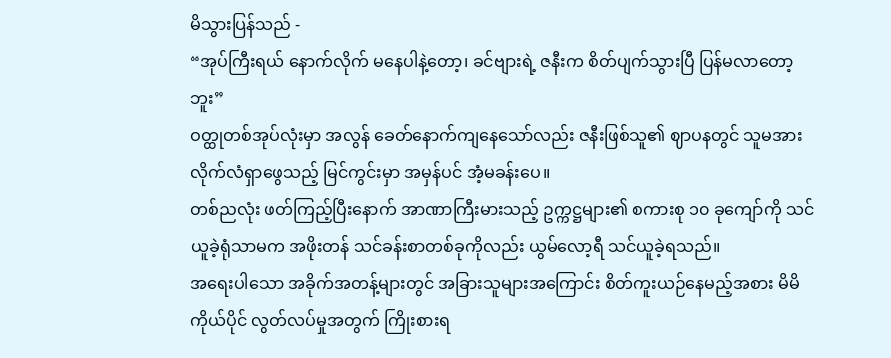မိသွားပြန်သည် -
“အုပ်ကြီးရယ် နောက်လိုက် မနေပါနဲ့တော့၊ ခင်ဗျားရဲ့ ဇနီးက စိတ်ပျက်သွားပြီ ပြန်မလာတော့ဘူး”
ဝတ္ထုတစ်အုပ်လုံးမှာ အလွန် ခေတ်နောက်ကျနေသော်လည်း ဇနီးဖြစ်သူ၏ ဈာပနတွင် သူမအား လိုက်လံရှာဖွေသည့် မြင်ကွင်းမှာ အမှန်ပင် အံ့မခန်းပေ။
တစ်ညလုံး ဖတ်ကြည့်ပြီးနောက် အာဏာကြီးမားသည့် ဥက္ကဋ္ဌများ၏ စကားစု ၁၀ ခုကျော်ကို သင်ယူခဲ့ရုံသာမက အဖိုးတန် သင်ခန်းစာတစ်ခုကိုလည်း ယွမ်လော့ရီ သင်ယူခဲ့ရသည်။
အရေးပါသော အခိုက်အတန့်များတွင် အခြားသူများအကြောင်း စိတ်ကူးယဉ်နေမည့်အစား မိမိကိုယ်ပိုင် လွတ်လပ်မှုအတွက် ကြိုးစားရ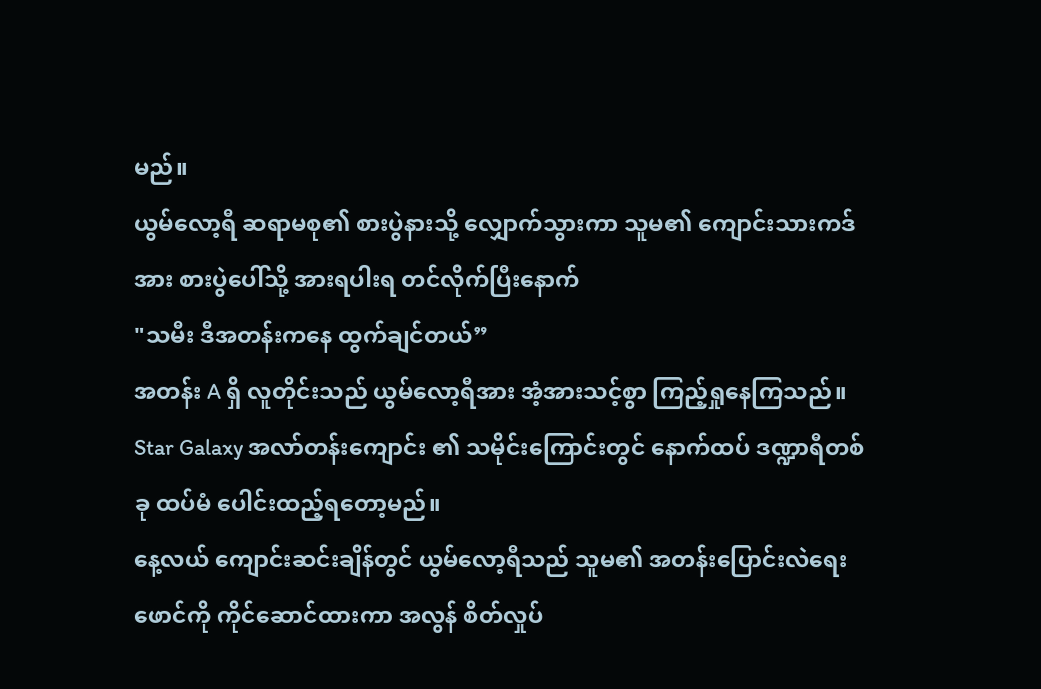မည်။
ယွမ်လော့ရီ ဆရာမစု၏ စားပွဲနားသို့ လျှောက်သွားကာ သူမ၏ ကျောင်းသားကဒ်အား စားပွဲပေါ်သို့ အားရပါးရ တင်လိုက်ပြီးနောက်
"သမီး ဒီအတန်းကနေ ထွက်ချင်တယ်”
အတန်း A ရှိ လူတိုင်းသည် ယွမ်လော့ရီအား အံ့အားသင့်စွာ ကြည့်ရှုနေကြသည်။
Star Galaxy အလာ်တန်းကျောင်း ၏ သမိုင်းကြောင်းတွင် နောက်ထပ် ဒဏ္ဍာရီတစ်ခု ထပ်မံ ပေါင်းထည့်ရတော့မည်။
နေ့လယ် ကျောင်းဆင်းချိန်တွင် ယွမ်လော့ရီသည် သူမ၏ အတန်းပြောင်းလဲရေး ဖောင်ကို ကိုင်ဆောင်ထားကာ အလွန် စိတ်လှုပ်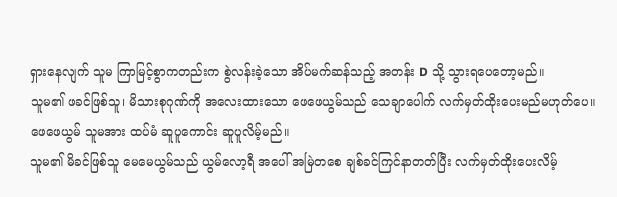ရှားနေလျက် သူမ ကြာမြင့်စွာကတည်းက စွဲလန်းခဲ့သော အိပ်မက်ဆန်သည့် အတန်း D သို့ သွားရပေတော့မည်။
သူမ၏ ဖခင်ဖြစ်သူ၊ မိသားစုဂုဏ်ကို အလေးထားသော ဖေဖေယွမ်သည် သေချာပေါက် လက်မှတ်ထိုးပေးမည်မဟုတ်ပေ။
ဖေဖေယွမ် သူမအား ထပ်မံ ဆူပူကောင်း ဆူပူလိမ့်မည်။
သူမ၏ မိခင်ဖြစ်သူ မေမေယွမ်သည် ယွမ်လော့ရီ အပေါ် အမြဲတစေ ချစ်ခင်ကြင်နာတတ်ပြီး လက်မှတ်ထိုးပေးလိမ့်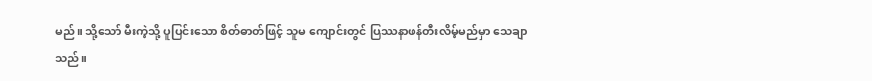မည်။ သို့သော် မီးကဲ့သို့ ပူပြင်းသော စိတ်ဓာတ်ဖြင့် သူမ ကျောင်းတွင် ပြဿနာဖန်တီးလိမ့်မည်မှာ သေချာသည်။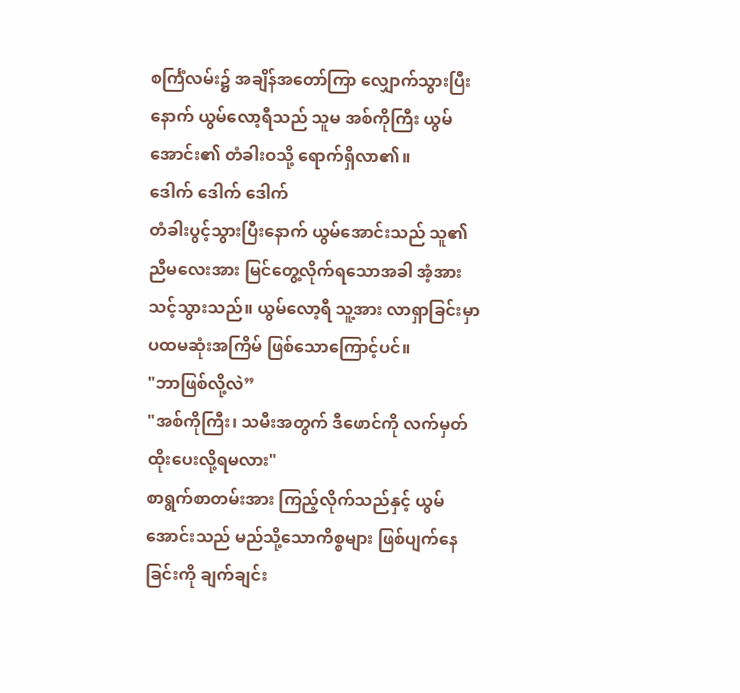စင်္ကြံလမ်း၌ အချိန်အတော်ကြာ လျှောက်သွားပြီးနောက် ယွမ်လော့ရီသည် သူမ အစ်ကိုကြီး ယွမ်အောင်း၏ တံခါးဝသို့ ရောက်ရှိလာ၏။
ဒေါက် ဒေါက် ဒေါက်
တံခါးပွင့်သွားပြီးနောက် ယွမ်အောင်းသည် သူ၏ ညီမလေးအား မြင်တွေ့လိုက်ရသောအခါ အံ့အားသင့်သွားသည်။ ယွမ်လော့ရီ သူ့အား လာရှာခြင်းမှာ ပထမဆုံးအကြိမ် ဖြစ်သောကြောင့်ပင်။
"ဘာဖြစ်လို့လဲ”
"အစ်ကိုကြီး၊ သမီးအတွက် ဒီဖောင်ကို လက်မှတ်ထိုးပေးလို့ရမလား"
စာရွက်စာတမ်းအား ကြည့်လိုက်သည်နှင့် ယွမ်အောင်းသည် မည်သို့သောကိစ္စများ ဖြစ်ပျက်နေခြင်းကို ချက်ချင်း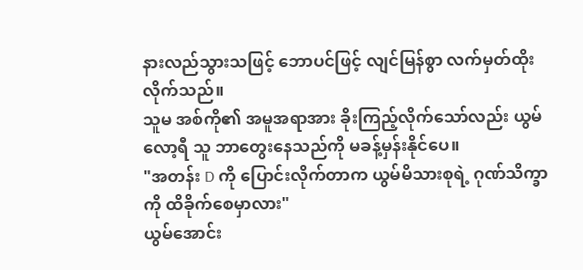နားလည်သွားသဖြင့် ဘောပင်ဖြင့် လျင်မြန်စွာ လက်မှတ်ထိုးလိုက်သည်။
သူမ အစ်ကို၏ အမူအရာအား ခိုးကြည့်လိုက်သော်လည်း ယွမ်လော့ရီ သူ ဘာတွေးနေသည်ကို မခန့်မှန်းနိုင်ပေ။
"အတန်း D ကို ပြောင်းလိုက်တာက ယွမ်မိသားစုရဲ့ ဂုဏ်သိက္ခာကို ထိခိုက်စေမှာလား"
ယွမ်အောင်း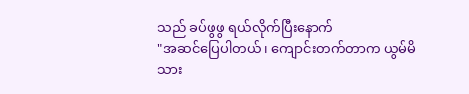သည် ခပ်ဖွဖွ ရယ်လိုက်ပြီးနောက်
"အဆင်ပြေပါတယ်၊ ကျောင်းတက်တာက ယွမ်မိသား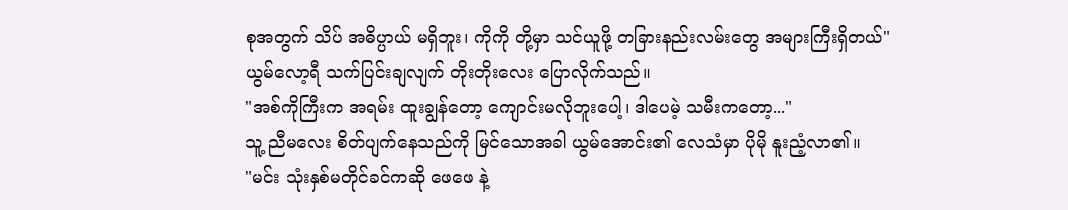စုအတွက် သိပ် အဓိပ္ပာယ် မရှိဘူး၊ ကိုကို တို့မှာ သင်ယူဖို့ တခြားနည်းလမ်းတွေ အများကြီးရှိတယ်"
ယွမ်လော့ရီ သက်ပြင်းချလျက် တိုးတိုးလေး ပြောလိုက်သည်။
"အစ်ကိုကြီးက အရမ်း ထူးချွန်တော့ ကျောင်းမလိုဘူးပေါ့၊ ဒါပေမဲ့ သမီးကတော့..."
သူ့ ညီမလေး စိတ်ပျက်နေသည်ကို မြင်သောအခါ ယွမ်အောင်း၏ လေသံမှာ ပိုမို နူးညံ့လာ၏။
"မင်း သုံးနှစ်မတိုင်ခင်ကဆို ဖေဖေ နဲ့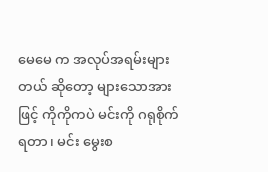မေမေ က အလုပ်အရမ်းများတယ် ဆိုတော့ များသောအားဖြင့် ကိုကိုကပဲ မင်းကို ဂရုစိုက်ရတာ၊ မင်း မွေးစ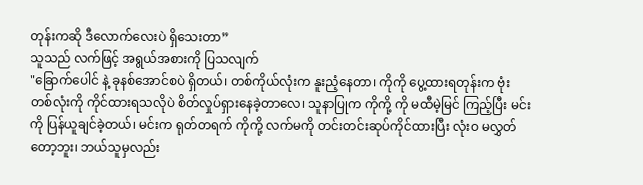တုန်းကဆို ဒီလောက်လေးပဲ ရှိသေးတာ”
သူသည် လက်ဖြင့် အရွယ်အစားကို ပြသလျက်
"ခြောက်ပေါင် နဲ့ ခုနစ်အောင်စပဲ ရှိတယ်၊ တစ်ကိုယ်လုံးက နူးညံ့နေတာ၊ ကိုကို ပွေ့ထားရတုန်းက ဗုံးတစ်လုံးကို ကိုင်ထားရသလိုပဲ စိတ်လှုပ်ရှားနေခဲ့တာလေ၊ သူနာပြုက ကိုကို့ ကို မထီမဲ့မြင် ကြည့်ပြီး မင်းကို ပြန်ယူချင်ခဲ့တယ်၊ မင်းက ရုတ်တရက် ကိုကို့ လက်မကို တင်းတင်းဆုပ်ကိုင်ထားပြီး လုံးဝ မလွှတ်တော့ဘူး၊ ဘယ်သူမှလည်း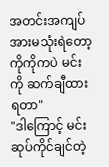အတင်းအကျပ် အားမသုံးရဲတော့ ကိုကိုကပဲ မင်းကို ဆက်ချီထားရတာ"
"ဒါကြောင့် မင်း ဆုပ်ကိုင်ချင်တဲ့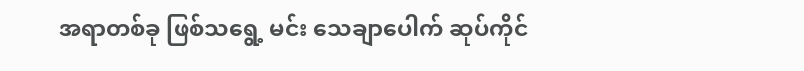အရာတစ်ခု ဖြစ်သရွေ့ မင်း သေချာပေါက် ဆုပ်ကိုင်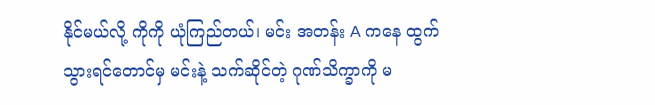နိုင်မယ်လို့ ကိုကို ယုံကြည်တယ်၊ မင်း အတန်း A ကနေ ထွက်သွားရင်တောင်မှ မင်းနဲ့ သက်ဆိုင်တဲ့ ဂုဏ်သိက္ခာကို မ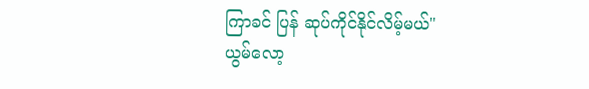ကြာခင် ပြန် ဆုပ်ကိုင်နိုင်လိမ့်မယ်"
ယွမ်လော့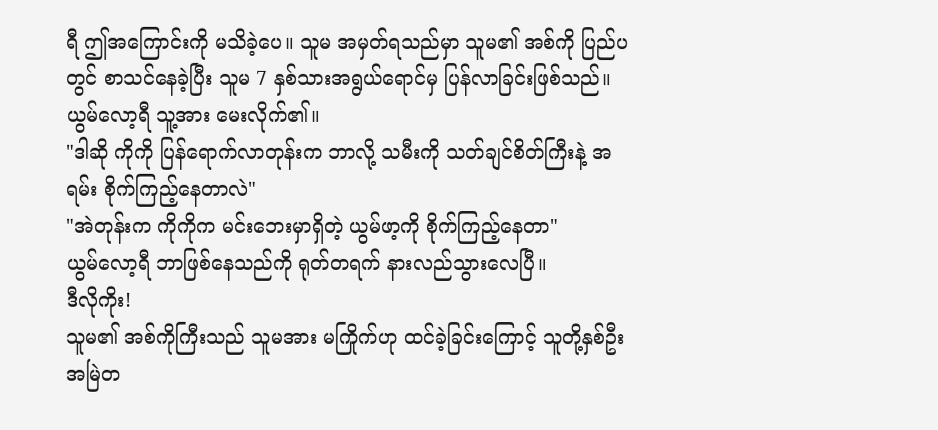ရီ ဤအကြောင်းကို မသိခဲ့ပေ။ သူမ အမှတ်ရသည်မှာ သူမ၏ အစ်ကို ပြည်ပတွင် စာသင်နေခဲ့ပြီး သူမ 7 နှစ်သားအရွယ်ရောင်မှ ပြန်လာခြင်းဖြစ်သည်။
ယွမ်လော့ရီ သူ့အား မေးလိုက်၏။
"ဒါဆို ကိုကို ပြန်ရောက်လာတုန်းက ဘာလို့ သမီးကို သတ်ချင်စိတ်ကြီးနဲ့ အရမ်း စိုက်ကြည့်နေတာလဲ"
"အဲတုန်းက ကိုကိုက မင်းဘေးမှာရှိတဲ့ ယွမ်ဖာ့ကို စိုက်ကြည့်နေတာ"
ယွမ်လော့ရီ ဘာဖြစ်နေသည်ကို ရုတ်တရက် နားလည်သွားလေပြီ။
ဒီလိုကိုး!
သူမ၏ အစ်ကိုကြီးသည် သူမအား မကြိုက်ဟု ထင်ခဲ့ခြင်းကြောင့် သူတို့နှစ်ဦး အမြဲတ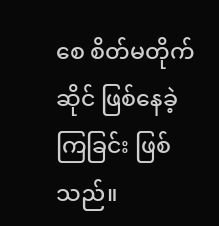စေ စိတ်မတိုက်ဆိုင် ဖြစ်နေခဲ့ကြခြင်း ဖြစ်သည်။